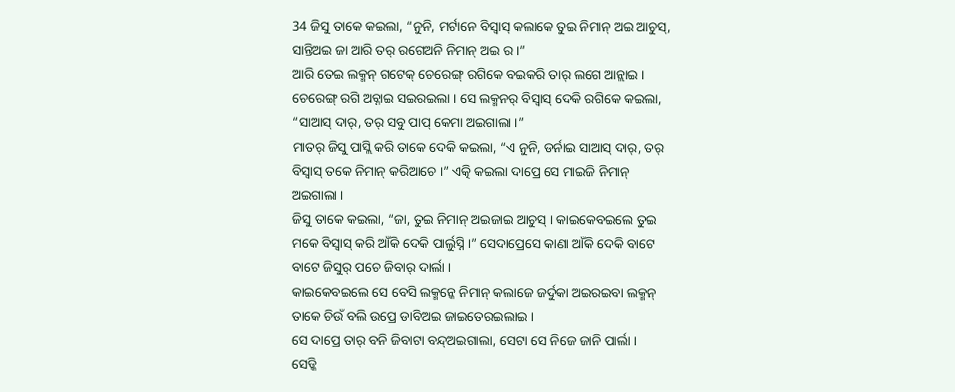34 ଜିସୁ ତାକେ କଇଲା, “ନୁନି, ମର୍ଟାନେ ବିସ୍ବାସ୍ କଲାକେ ତୁଇ ନିମାନ୍ ଅଇ ଆଚୁସ୍, ସାନ୍ତିଅଇ ଜା ଆରି ତର୍ ରଗେଅନି ନିମାନ୍ ଅଇ ର ।”
ଆରି ତେଇ ଲକ୍ମନ୍ ଗଟେକ୍ ଚେରେଙ୍ଗ୍ ରଗିକେ ବଇକରି ତାର୍ ଲଗେ ଆନ୍ଲାଇ । ଚେରେଙ୍ଗ୍ ରଗି ଅଚ୍ନାଇ ସଇରଇଲା । ସେ ଲକ୍ମନର୍ ବିସ୍ବାସ୍ ଦେକି ରଗିକେ କଇଲା, “ସାଆସ୍ ଦାର୍, ତର୍ ସବୁ ପାପ୍ କେମା ଅଇଗାଲା ।”
ମାତର୍ ଜିସୁ ପାସ୍ଲି କରି ତାକେ ଦେକି କଇଲା, “ଏ ନୁନି, ଡର୍ନାଇ ସାଆସ୍ ଦାର୍, ତର୍ ବିସ୍ବାସ୍ ତକେ ନିମାନ୍ କରିଆଚେ ।” ଏତ୍କି କଇଲା ଦାପ୍ରେ ସେ ମାଇଜି ନିମାନ୍ ଅଇଗାଲା ।
ଜିସୁ ତାକେ କଇଲା, “ଜା, ତୁଇ ନିମାନ୍ ଅଇଜାଇ ଆଚୁସ୍ । କାଇକେବଇଲେ ତୁଇ ମକେ ବିସ୍ବାସ୍ କରି ଆଁକି ଦେକି ପାର୍ଲୁସ୍ନି ।” ସେଦାପ୍ରେସେ କାଣା ଆଁକି ଦେକି ବାଟେ ବାଟେ ଜିସୁର୍ ପଚେ ଜିବାର୍ ଦାର୍ଲା ।
କାଇକେବଇଲେ ସେ ବେସି ଲକ୍ମନ୍କେ ନିମାନ୍ କଲାଜେ ଜର୍ଦୁକା ଅଇରଇବା ଲକ୍ମନ୍ ତାକେ ଚିଉଁ ବଲି ଉପ୍ରେ ଡାବିଅଇ ଜାଇତେରଇଲାଇ ।
ସେ ଦାପ୍ରେ ତାର୍ ବନି ଜିବାଟା ବନ୍ଦ୍ଅଇଗାଲା, ସେଟା ସେ ନିଜେ ଜାନି ପାର୍ଲା ।
ସେଡ୍କି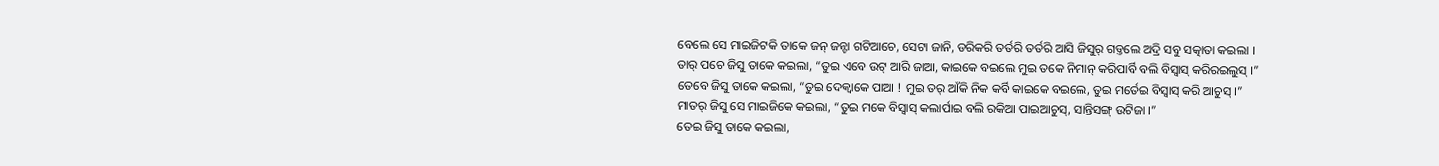ବେଲେ ସେ ମାଇଜିଟକି ତାକେ ଜନ୍ ଜନ୍ଟା ଗଟିଆଚେ, ସେଟା ଜାନି, ଡରିକରି ତର୍ତରି ତର୍ତରି ଆସି ଜିସୁର୍ ଗଡ୍ତଲେ ଅଦ୍ରି ସବୁ ସତ୍କାତା କଇଲା ।
ତାର୍ ପଚେ ଜିସୁ ତାକେ କଇଲା, “ତୁଇ ଏବେ ଉଟ୍ ଆରି ଜାଆ, କାଇକେ ବଇଲେ ମୁଇ ତକେ ନିମାନ୍ କରିପାର୍ବି ବଲି ବିସ୍ବାସ୍ କରିରଇଲୁସ୍ ।”
ତେବେ ଜିସୁ ତାକେ କଇଲା, “ତୁଇ ଦେକ୍ବାକେ ପାଆ ! ମୁଇ ତର୍ ଆଁକି ନିକ କର୍ବି କାଇକେ ବଇଲେ, ତୁଇ ମର୍ତେଇ ବିସ୍ବାସ୍ କରି ଆଚୁସ୍ ।”
ମାତର୍ ଜିସୁ ସେ ମାଇଜିକେ କଇଲା, “ତୁଇ ମକେ ବିସ୍ବାସ୍ କଲାର୍ପାଇ ବଲି ରକିଆ ପାଇଆଚୁସ୍, ସାନ୍ତିସଙ୍ଗ୍ ଉଟିଜା ।”
ତେଇ ଜିସୁ ତାକେ କଇଲା,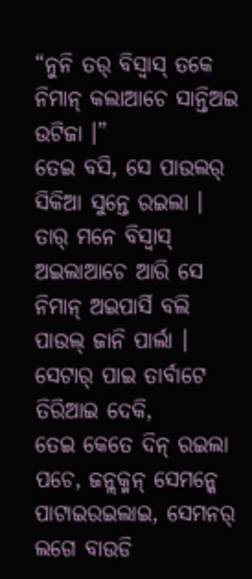“ନୁନି ତର୍ ବିସ୍ବାସ୍ ତକେ ନିମାନ୍ କଲାଆଚେ ସାନ୍ତିଅଇ ଉଟିଜା ।”
ତେଇ ବସି, ସେ ପାଉଲର୍ ସିକିଆ ସୁନ୍ତେ ରଇଲା । ତାର୍ ମନେ ବିସ୍ବାସ୍ ଅଇଲାଆଚେ ଆରି ସେ ନିମାନ୍ ଅଇପାର୍ସି ବଲି ପାଉଲ୍ ଜାନି ପାର୍ଲା । ସେଟାର୍ ପାଇ ତାର୍ବାଟେ ତିରିଆଇ ଦେକି,
ତେଇ କେତେ ଦିନ୍ ରଇଲା ପଚେ, ଜନ୍ଲକ୍ମନ୍ ସେମନ୍କେ ପାଟାଇରଇଲାଇ, ସେମନର୍ ଲଗେ ବାଉଡି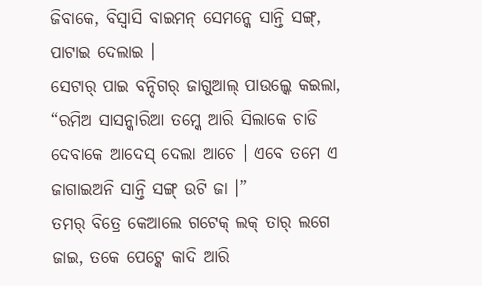ଜିବାକେ, ବିସ୍ବାସି ବାଇମନ୍ ସେମନ୍କେ ସାନ୍ତି ସଙ୍ଗ୍, ପାଟାଇ ଦେଲାଇ ।
ସେଟାର୍ ପାଇ ବନ୍ଦିଗର୍ ଜାଗୁଆଲ୍ ପାଉଲ୍କେ କଇଲା, “ରମିଅ ସାସନ୍କାରିଆ ତମ୍କେ ଆରି ସିଲାକେ ଚାଡି ଦେବାକେ ଆଦେସ୍ ଦେଲା ଆଚେ । ଏବେ ତମେ ଏ ଜାଗାଇଅନି ସାନ୍ତି ସଙ୍ଗ୍ ଉଟି ଜା ।”
ତମର୍ ବିତ୍ରେ କେଆଲେ ଗଟେକ୍ ଲକ୍ ତାର୍ ଲଗେ ଜାଇ, ତକେ ପେଟ୍କେ କାଦି ଆରି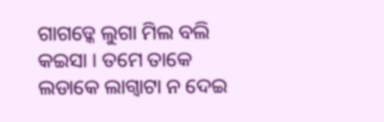ଗାଗଡ୍କେ ଲୁଗା ମିଲ ବଲି କଇସା । ତମେ ତାକେ ଲଡାକେ ଲାଗ୍ବାଟା ନ ଦେଇ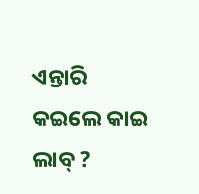ଏନ୍ତାରି କଇଲେ କାଇ ଲାବ୍ ?